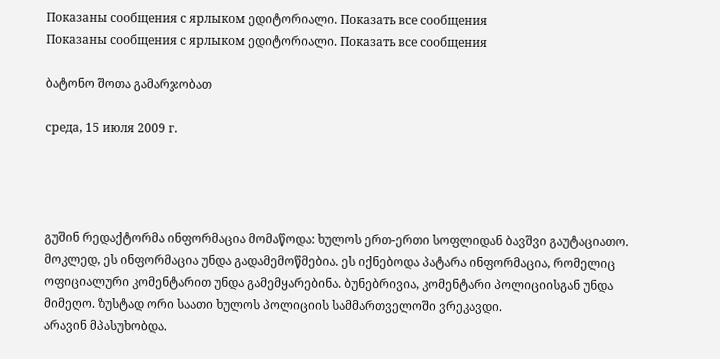Показаны сообщения с ярлыком ედიტორიალი. Показать все сообщения
Показаны сообщения с ярлыком ედიტორიალი. Показать все сообщения

ბატონო შოთა გამარჯობათ

среда, 15 июля 2009 г.




გუშინ რედაქტორმა ინფორმაცია მომაწოდა: ხულოს ერთ-ერთი სოფლიდან ბავშვი გაუტაციათო. მოკლედ, ეს ინფორმაცია უნდა გადამემოწმებია. ეს იქნებოდა პატარა ინფორმაცია, რომელიც ოფიციალური კომენტარით უნდა გამემყარებინა. ბუნებრივია, კომენტარი პოლიციისგან უნდა მიმეღო. ზუსტად ორი საათი ხულოს პოლიციის სამმართველოში ვრეკავდი.
არავინ მპასუხობდა.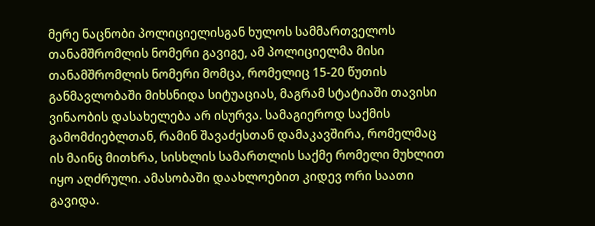მერე ნაცნობი პოლიციელისგან ხულოს სამმართველოს თანამშრომლის ნომერი გავიგე, ამ პოლიციელმა მისი თანამშრომლის ნომერი მომცა, რომელიც 15-20 წუთის განმავლობაში მიხსნიდა სიტუაციას, მაგრამ სტატიაში თავისი ვინაობის დასახელება არ ისურვა. სამაგიეროდ საქმის გამომძიებლთან, რამინ შავაძესთან დამაკავშირა, რომელმაც ის მაინც მითხრა, სისხლის სამართლის საქმე რომელი მუხლით იყო აღძრული. ამასობაში დაახლოებით კიდევ ორი საათი გავიდა.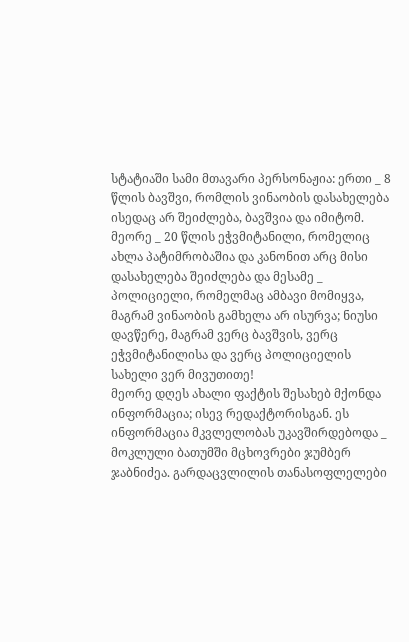სტატიაში სამი მთავარი პერსონაჟია: ერთი _ 8 წლის ბავშვი, რომლის ვინაობის დასახელება ისედაც არ შეიძლება, ბავშვია და იმიტომ. მეორე _ 20 წლის ეჭვმიტანილი, რომელიც ახლა პატიმრობაშია და კანონით არც მისი დასახელება შეიძლება და მესამე _ პოლიციელი, რომელმაც ამბავი მომიყვა, მაგრამ ვინაობის გამხელა არ ისურვა; ნიუსი დავწერე, მაგრამ ვერც ბავშვის, ვერც ეჭვმიტანილისა და ვერც პოლიციელის სახელი ვერ მივუთითე!
მეორე დღეს ახალი ფაქტის შესახებ მქონდა ინფორმაცია; ისევ რედაქტორისგან. ეს ინფორმაცია მკვლელობას უკავშირდებოდა _ მოკლული ბათუმში მცხოვრები ჯუმბერ ჯაბნიძეა. გარდაცვლილის თანასოფლელები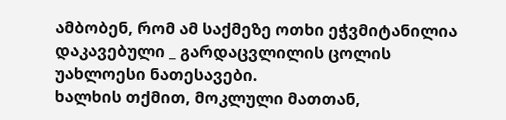ამბობენ, რომ ამ საქმეზე ოთხი ეჭვმიტანილია დაკავებული _ გარდაცვლილის ცოლის უახლოესი ნათესავები.
ხალხის თქმით, მოკლული მათთან,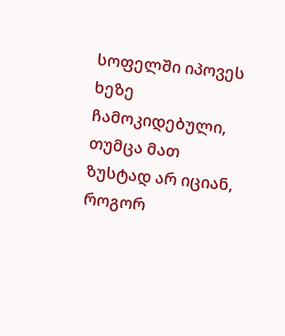სოფელში იპოვეს ხეზე ჩამოკიდებული, თუმცა მათ ზუსტად არ იციან, როგორ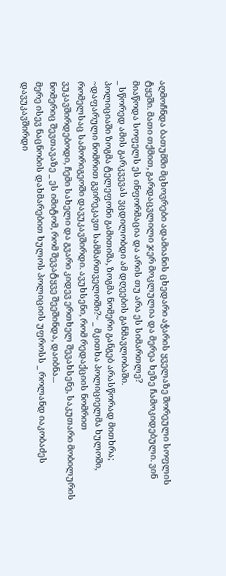აღმოჩნდა ბათუმში მცხოვრები ადამიანის ცხედარი აჭარის ყველაზე შორეული სოფლის ტყეში. მათი თქმით, გარდაცვლილი ჯერ მოკლულია და მერეა ხეზე ჩამოკიდებული. ვინ მიაწოდა სოფელს ეს ინფორმაცია და არის თუ არა ეს სიმართლე?
_ სწორედ ამის გარკვევას ვცდილობდი ამ დღეების განმავლობაში.
პოლიციაში ზოგმა ტელეფონი გამითიშა, ზოგმა ნომერი განგებ არასწორად მითხრა; ~დაფარული ნომრით გვირეკავთ სამმართველოში?~ _ მკითხა პოლიციელმა ხულოში, რომელსაც სამორიგეოში დავუკავშირდი. ავუხსენი, რომ რედაქციის ნომრით ვუკავშირდებოდი, ჩემი სახელი და გვარი კიდევ ერთხელ შევახსენე, საკუთარი მობილურის ნომერიც შევთავაზე _ ეს იმიტომ, რომ შევატყვე შეეშინდა, დაიბნა...
მერე ისევ ნაცნობის დახმარებით ხულოს პოლიციის უფროსს _ როლანდ იაკობაძეს დავუკავშირდი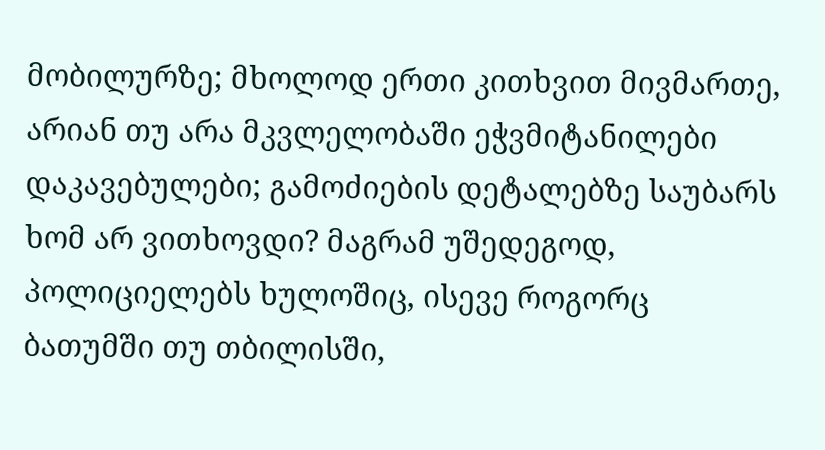მობილურზე; მხოლოდ ერთი კითხვით მივმართე, არიან თუ არა მკვლელობაში ეჭვმიტანილები დაკავებულები; გამოძიების დეტალებზე საუბარს ხომ არ ვითხოვდი? მაგრამ უშედეგოდ, პოლიციელებს ხულოშიც, ისევე როგორც ბათუმში თუ თბილისში,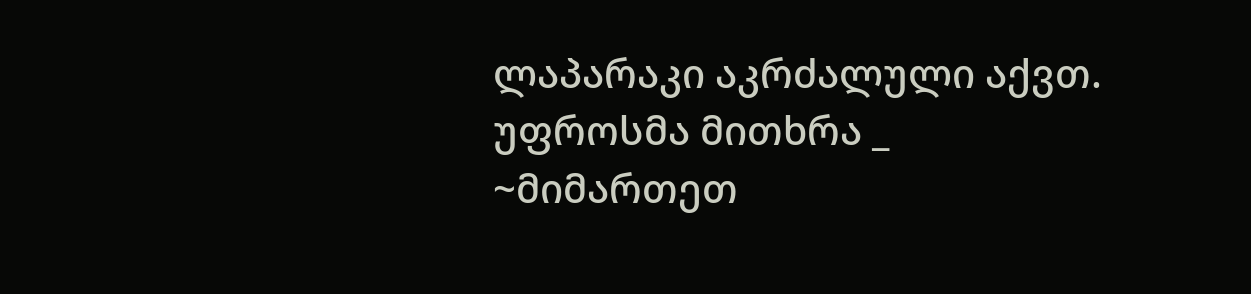ლაპარაკი აკრძალული აქვთ.
უფროსმა მითხრა _ ~მიმართეთ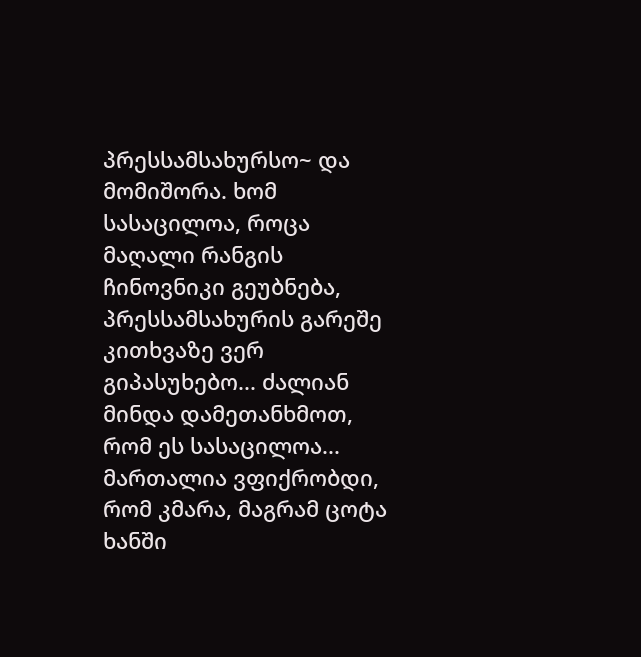პრესსამსახურსო~ და მომიშორა. ხომ სასაცილოა, როცა მაღალი რანგის ჩინოვნიკი გეუბნება, პრესსამსახურის გარეშე კითხვაზე ვერ გიპასუხებო... ძალიან მინდა დამეთანხმოთ, რომ ეს სასაცილოა...
მართალია ვფიქრობდი, რომ კმარა, მაგრამ ცოტა ხანში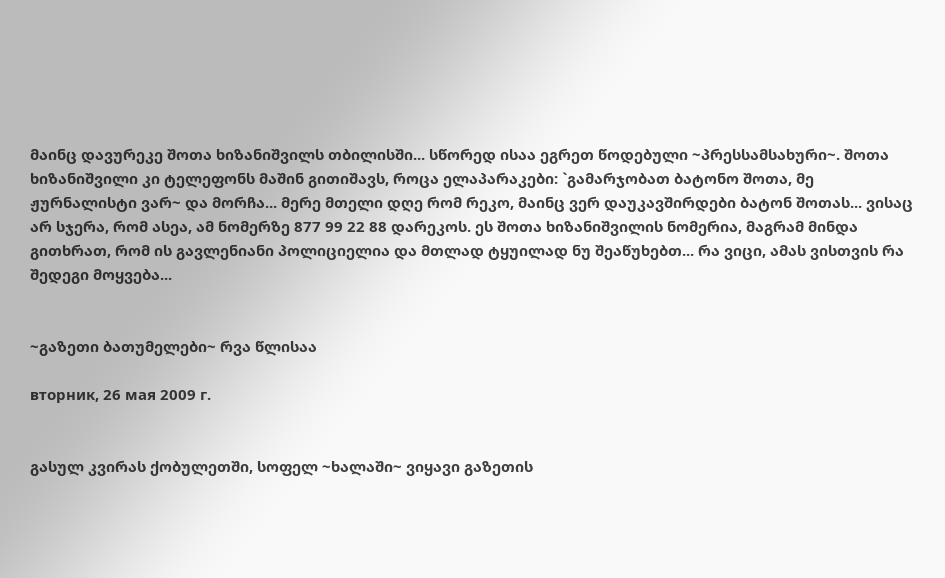მაინც დავურეკე შოთა ხიზანიშვილს თბილისში... სწორედ ისაა ეგრეთ წოდებული ~პრესსამსახური~. შოთა ხიზანიშვილი კი ტელეფონს მაშინ გითიშავს, როცა ელაპარაკები: `გამარჯობათ ბატონო შოთა, მე ჟურნალისტი ვარ~ და მორჩა... მერე მთელი დღე რომ რეკო, მაინც ვერ დაუკავშირდები ბატონ შოთას... ვისაც არ სჯერა, რომ ასეა, ამ ნომერზე 877 99 22 88 დარეკოს. ეს შოთა ხიზანიშვილის ნომერია, მაგრამ მინდა გითხრათ, რომ ის გავლენიანი პოლიციელია და მთლად ტყუილად ნუ შეაწუხებთ... რა ვიცი, ამას ვისთვის რა შედეგი მოყვება...


~გაზეთი ბათუმელები~ რვა წლისაა

вторник, 26 мая 2009 г.


გასულ კვირას ქობულეთში, სოფელ ~ხალაში~ ვიყავი გაზეთის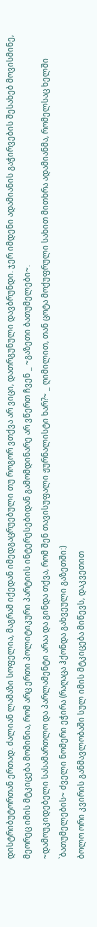დისტრიბუტორთან ერთად. ძალიან ლამაზი სოფელია, მაგრამ იქედან იმედგაცრუებული თუ როგორ ვთქვა არ ვიცი, დათრგუნული დავბრუნდი. ჯერ იმდენი ადამიანის გაჭირვების შესახებ მოვისმინე, მეორეც იმის მტკიცება მომიწია, რომ არც ერთი პოლიტიკური პარტიის ინტერესებიდან გამომდინარე არ ვწერთ ჩვენ _ ~გაზეთი ბათუმელები~.
~დამოუკიდებელი სასამართლო და პარლამენტი არაა და გინდა თქვა, რომ შენ თავისუფალი ჟურნალისტი ხარ?~ _ ღიმილით, თან ცოტა მოქუფრული სახით მითხრა ადამიანმა, რომელსაც ხელში `ბათუმელების~ ძველი ნომერი ეჭირა (რაღაცა ჰქონდა გახვეული გაზეთში:)
ბოლო ორი კვირის განმავლობაში სულ იმის მტკიცება მიწევს, დაკვეთით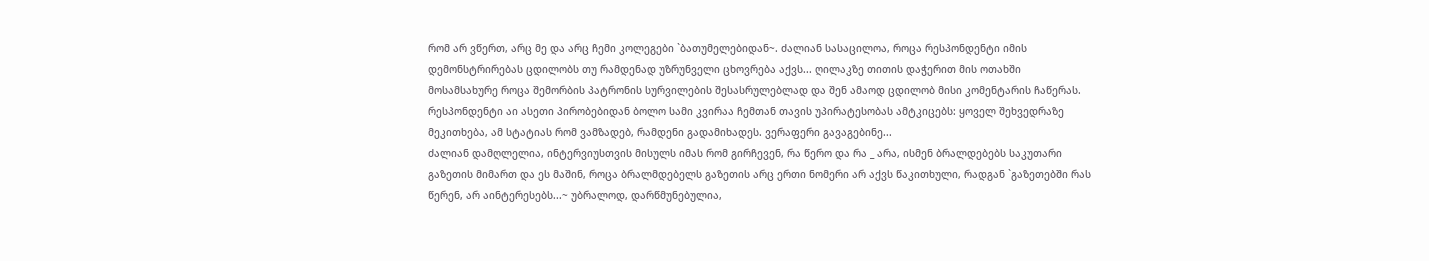რომ არ ვწერთ, არც მე და არც ჩემი კოლეგები `ბათუმელებიდან~. ძალიან სასაცილოა, როცა რესპონდენტი იმის დემონსტრირებას ცდილობს თუ რამდენად უზრუნველი ცხოვრება აქვს... ღილაკზე თითის დაჭერით მის ოთახში მოსამსახურე როცა შემორბის პატრონის სურვილების შესასრულებლად და შენ ამაოდ ცდილობ მისი კომენტარის ჩაწერას.
რესპონდენტი აი ასეთი პირობებიდან ბოლო სამი კვირაა ჩემთან თავის უპირატესობას ამტკიცებს: ყოველ შეხვედრაზე მეკითხება, ამ სტატიას რომ ვამზადებ, რამდენი გადამიხადეს. ვერაფერი გავაგებინე...
ძალიან დამღლელია, ინტერვიუსთვის მისულს იმას რომ გირჩევენ, რა წერო და რა _ არა, ისმენ ბრალდებებს საკუთარი გაზეთის მიმართ და ეს მაშინ, როცა ბრალმდებელს გაზეთის არც ერთი ნომერი არ აქვს წაკითხული, რადგან `გაზეთებში რას წერენ, არ აინტერესებს...~ უბრალოდ, დარწმუნებულია,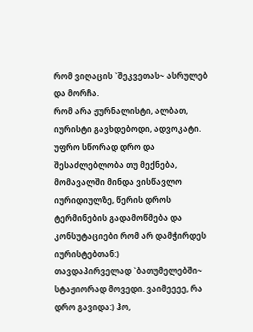რომ ვიღაცის `შეკვეთას~ ასრულებ და მორჩა.
რომ არა ჟურნალისტი, ალბათ, იურისტი გავხდებოდი, ადვოკატი. უფრო სწორად დრო და შესაძლებლობა თუ მექნება, მომავალში მინდა ვისწავლო იურიდიულზე, წერის დროს ტერმინების გადამოწმება და კონსუტაციები რომ არ დამჭირდეს იურისტებთან:)
თავდაპირველად `ბათუმელებში~ სტაჟიორად მოვედი. ვაიმეეეე, რა დრო გავიდა:) ჰო,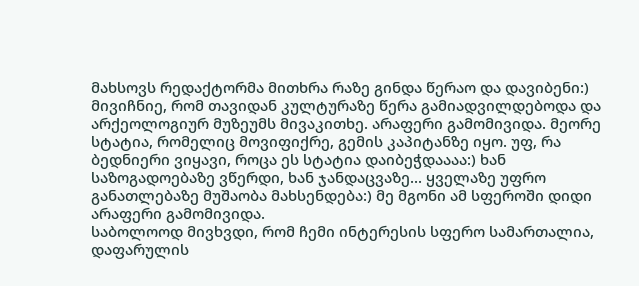მახსოვს რედაქტორმა მითხრა რაზე გინდა წერაო და დავიბენი:)
მივიჩნიე, რომ თავიდან კულტურაზე წერა გამიადვილდებოდა და არქეოლოგიურ მუზეუმს მივაკითხე. არაფერი გამომივიდა. მეორე სტატია, რომელიც მოვიფიქრე, გემის კაპიტანზე იყო. უფ, რა ბედნიერი ვიყავი, როცა ეს სტატია დაიბეჭდაააა:) ხან საზოგადოებაზე ვწერდი, ხან ჯანდაცვაზე... ყველაზე უფრო განათლებაზე მუშაობა მახსენდება:) მე მგონი ამ სფეროში დიდი არაფერი გამომივიდა.
საბოლოოდ მივხვდი, რომ ჩემი ინტერესის სფერო სამართალია, დაფარულის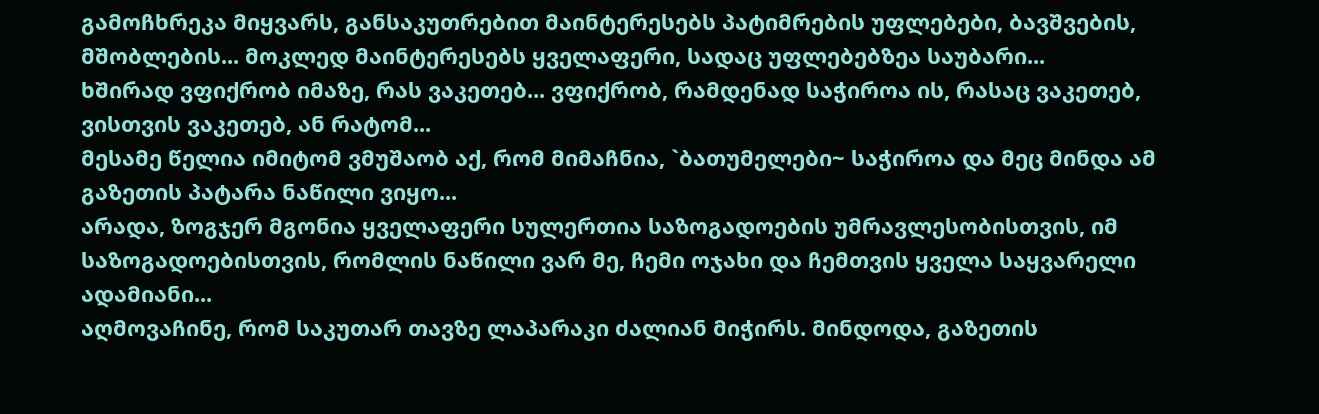გამოჩხრეკა მიყვარს, განსაკუთრებით მაინტერესებს პატიმრების უფლებები, ბავშვების, მშობლების... მოკლედ მაინტერესებს ყველაფერი, სადაც უფლებებზეა საუბარი...
ხშირად ვფიქრობ იმაზე, რას ვაკეთებ... ვფიქრობ, რამდენად საჭიროა ის, რასაც ვაკეთებ, ვისთვის ვაკეთებ, ან რატომ...
მესამე წელია იმიტომ ვმუშაობ აქ, რომ მიმაჩნია, `ბათუმელები~ საჭიროა და მეც მინდა ამ გაზეთის პატარა ნაწილი ვიყო...
არადა, ზოგჯერ მგონია ყველაფერი სულერთია საზოგადოების უმრავლესობისთვის, იმ საზოგადოებისთვის, რომლის ნაწილი ვარ მე, ჩემი ოჯახი და ჩემთვის ყველა საყვარელი ადამიანი...
აღმოვაჩინე, რომ საკუთარ თავზე ლაპარაკი ძალიან მიჭირს. მინდოდა, გაზეთის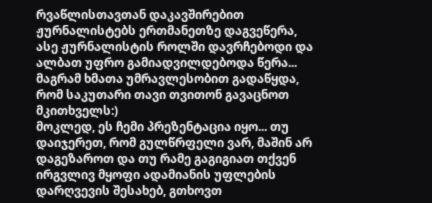რვაწლისთავთან დაკავშირებით ჟურნალისტებს ერთმანეთზე დაგვეწერა, ასე ჟურნალისტის როლში დავრჩებოდი და ალბათ უფრო გამიადვილდებოდა წერა... მაგრამ ხმათა უმრავლესობით გადაწყდა, რომ საკუთარი თავი თვითონ გავაცნოთ მკითხველს:)
მოკლედ, ეს ჩემი პრეზენტაცია იყო... თუ დაიჯერეთ, რომ გულწრფელი ვარ, მაშინ არ დაგეზაროთ და თუ რამე გაგიგიათ თქვენ ირგვლივ მყოფი ადამიანის უფლების დარღვევის შესახებ, გთხოვთ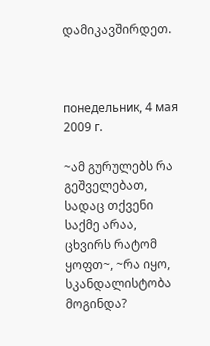დამიკავშირდეთ.



понедельник, 4 мая 2009 г.

~ამ გურულებს რა გეშველებათ, სადაც თქვენი საქმე არაა, ცხვირს რატომ ყოფთ~, ~რა იყო, სკანდალისტობა მოგინდა?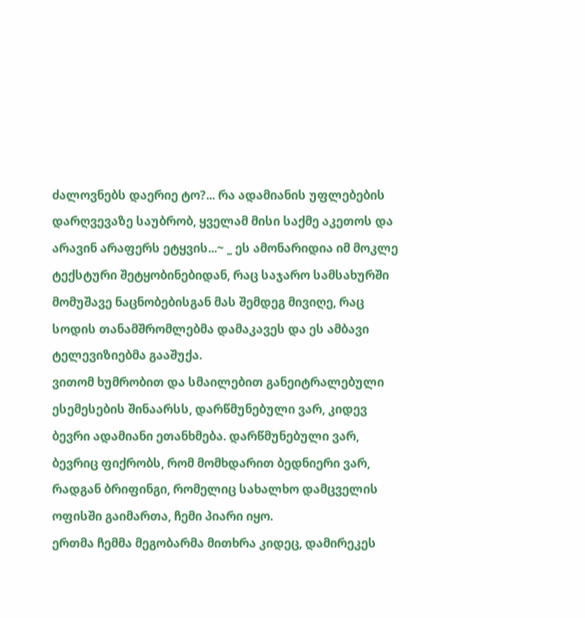ძალოვნებს დაერიე ტო?... რა ადამიანის უფლებების დარღვევაზე საუბრობ, ყველამ მისი საქმე აკეთოს და არავინ არაფერს ეტყვის...~ _ ეს ამონარიდია იმ მოკლე ტექსტური შეტყობინებიდან, რაც საჯარო სამსახურში მომუშავე ნაცნობებისგან მას შემდეგ მივიღე, რაც სოდის თანამშრომლებმა დამაკავეს და ეს ამბავი ტელევიზიებმა გააშუქა.
ვითომ ხუმრობით და სმაილებით განეიტრალებული ესემესების შინაარსს, დარწმუნებული ვარ, კიდევ ბევრი ადამიანი ეთანხმება. დარწმუნებული ვარ, ბევრიც ფიქრობს, რომ მომხდარით ბედნიერი ვარ, რადგან ბრიფინგი, რომელიც სახალხო დამცველის ოფისში გაიმართა, ჩემი პიარი იყო.
ერთმა ჩემმა მეგობარმა მითხრა კიდეც, დამირეკეს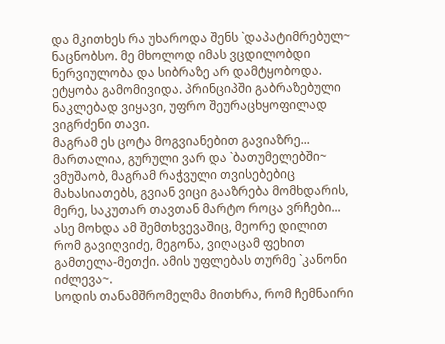და მკითხეს რა უხაროდა შენს `დაპატიმრებულ~ ნაცნობსო. მე მხოლოდ იმას ვცდილობდი ნერვიულობა და სიბრაზე არ დამტყობოდა. ეტყობა გამომივიდა. პრინციპში გაბრაზებული ნაკლებად ვიყავი, უფრო შეურაცხყოფილად ვიგრძენი თავი.
მაგრამ ეს ცოტა მოგვიანებით გავიაზრე... მართალია, გურული ვარ და `ბათუმელებში~ ვმუშაობ, მაგრამ რაჭვული თვისებებიც მახასიათებს, გვიან ვიცი გააზრება მომხდარის, მერე, საკუთარ თავთან მარტო როცა ვრჩები... ასე მოხდა ამ შემთხვევაშიც, მეორე დილით რომ გავიღვიძე, მეგონა, ვიღაცამ ფეხით გამთელა-მეთქი. ამის უფლებას თურმე `კანონი იძლევა~.
სოდის თანამშრომელმა მითხრა, რომ ჩემნაირი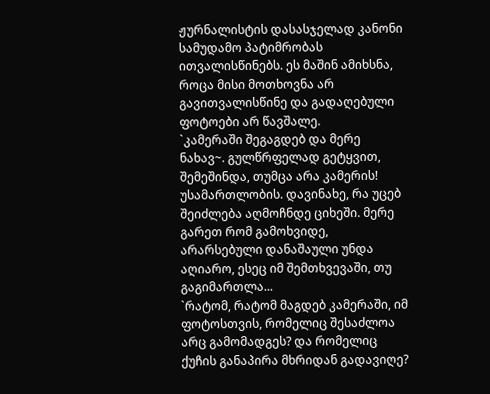ჟურნალისტის დასასჯელად კანონი სამუდამო პატიმრობას ითვალისწინებს. ეს მაშინ ამიხსნა, როცა მისი მოთხოვნა არ გავითვალისწინე და გადაღებული ფოტოები არ წავშალე.
`კამერაში შეგაგდებ და მერე ნახავ~. გულწრფელად გეტყვით, შემეშინდა, თუმცა არა კამერის! უსამართლობის. დავინახე, რა უცებ შეიძლება აღმოჩნდე ციხეში. მერე გარეთ რომ გამოხვიდე, არარსებული დანაშაული უნდა აღიარო, ესეც იმ შემთხვევაში, თუ გაგიმართლა...
`რატომ, რატომ მაგდებ კამერაში, იმ ფოტოსთვის, რომელიც შესაძლოა არც გამომადგეს? და რომელიც ქუჩის განაპირა მხრიდან გადავიღე?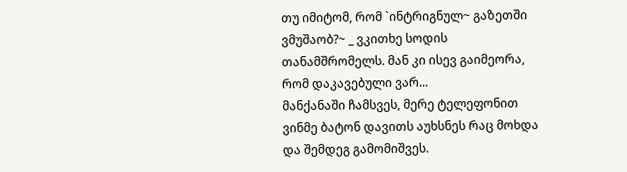თუ იმიტომ, რომ `ინტრიგნულ~ გაზეთში ვმუშაობ?~ _ ვკითხე სოდის თანამშრომელს. მან კი ისევ გაიმეორა, რომ დაკავებული ვარ...
მანქანაში ჩამსვეს, მერე ტელეფონით ვინმე ბატონ დავითს აუხსნეს რაც მოხდა და შემდეგ გამომიშვეს.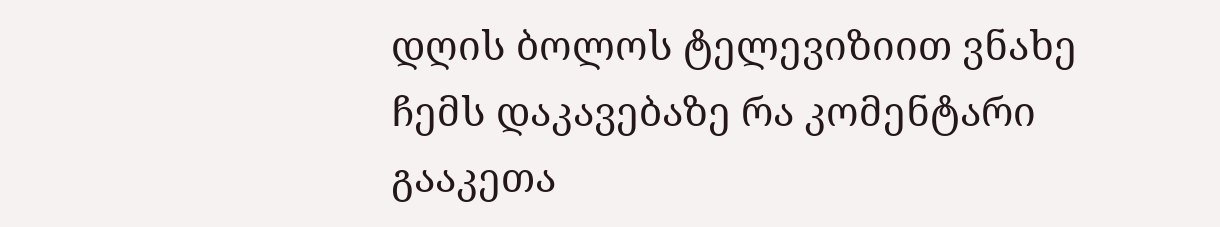დღის ბოლოს ტელევიზიით ვნახე ჩემს დაკავებაზე რა კომენტარი გააკეთა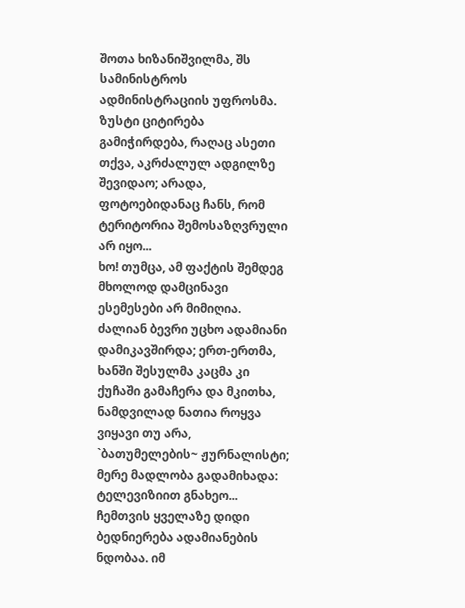შოთა ხიზანიშვილმა, შს სამინისტროს ადმინისტრაციის უფროსმა. ზუსტი ციტირება გამიჭირდება, რაღაც ასეთი თქვა, აკრძალულ ადგილზე შევიდაო; არადა, ფოტოებიდანაც ჩანს, რომ ტერიტორია შემოსაზღვრული არ იყო...
ხო! თუმცა, ამ ფაქტის შემდეგ მხოლოდ დამცინავი ესემესები არ მიმიღია. ძალიან ბევრი უცხო ადამიანი დამიკავშირდა; ერთ-ერთმა, ხანში შესულმა კაცმა კი ქუჩაში გამაჩერა და მკითხა, ნამდვილად ნათია როყვა ვიყავი თუ არა, `ბათუმელების~ ჟურნალისტი; მერე მადლობა გადამიხადა: ტელევიზიით გნახეო...
ჩემთვის ყველაზე დიდი ბედნიერება ადამიანების ნდობაა. იმ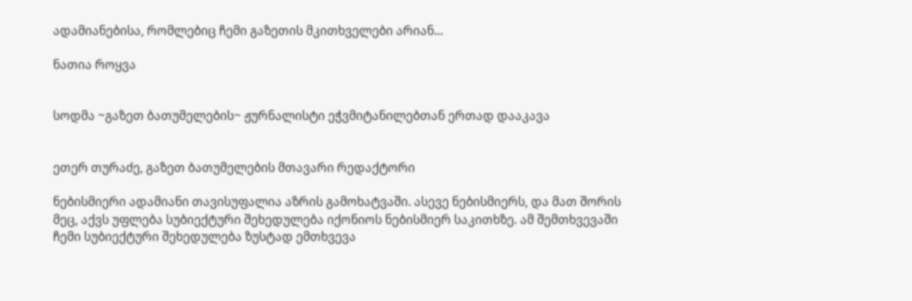ადამიანებისა, რომლებიც ჩემი გაზეთის მკითხველები არიან...

ნათია როყვა


სოდმა ~გაზეთ ბათუმელების~ ჟურნალისტი ეჭვმიტანილებთან ერთად დააკავა


ეთერ თურაძე, გაზეთ ბათუმელების მთავარი რედაქტორი

ნებისმიერი ადამიანი თავისუფალია აზრის გამოხატვაში. ასევე ნებისმიერს, და მათ შორის მეც, აქვს უფლება სუბიექტური შეხედულება იქონიოს ნებისმიერ საკითხზე. ამ შემთხვევაში ჩემი სუბიექტური შეხედულება ზუსტად ემთხვევა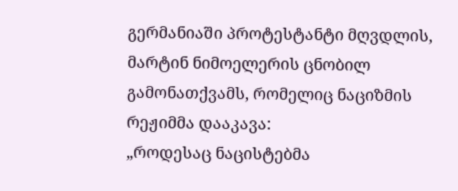გერმანიაში პროტესტანტი მღვდლის, მარტინ ნიმოელერის ცნობილ გამონათქვამს, რომელიც ნაციზმის რეჟიმმა დააკავა:
„როდესაც ნაცისტებმა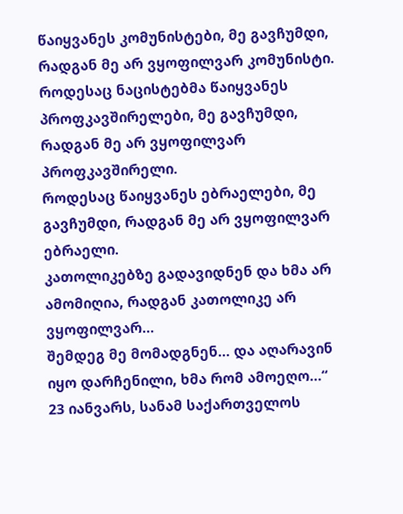წაიყვანეს კომუნისტები, მე გავჩუმდი, რადგან მე არ ვყოფილვარ კომუნისტი.
როდესაც ნაცისტებმა წაიყვანეს პროფკავშირელები, მე გავჩუმდი, რადგან მე არ ვყოფილვარ პროფკავშირელი.
როდესაც წაიყვანეს ებრაელები, მე გავჩუმდი, რადგან მე არ ვყოფილვარ ებრაელი.
კათოლიკებზე გადავიდნენ და ხმა არ ამომიღია, რადგან კათოლიკე არ ვყოფილვარ...
შემდეგ მე მომადგნენ... და აღარავინ იყო დარჩენილი, ხმა რომ ამოეღო...“
23 იანვარს, სანამ საქართველოს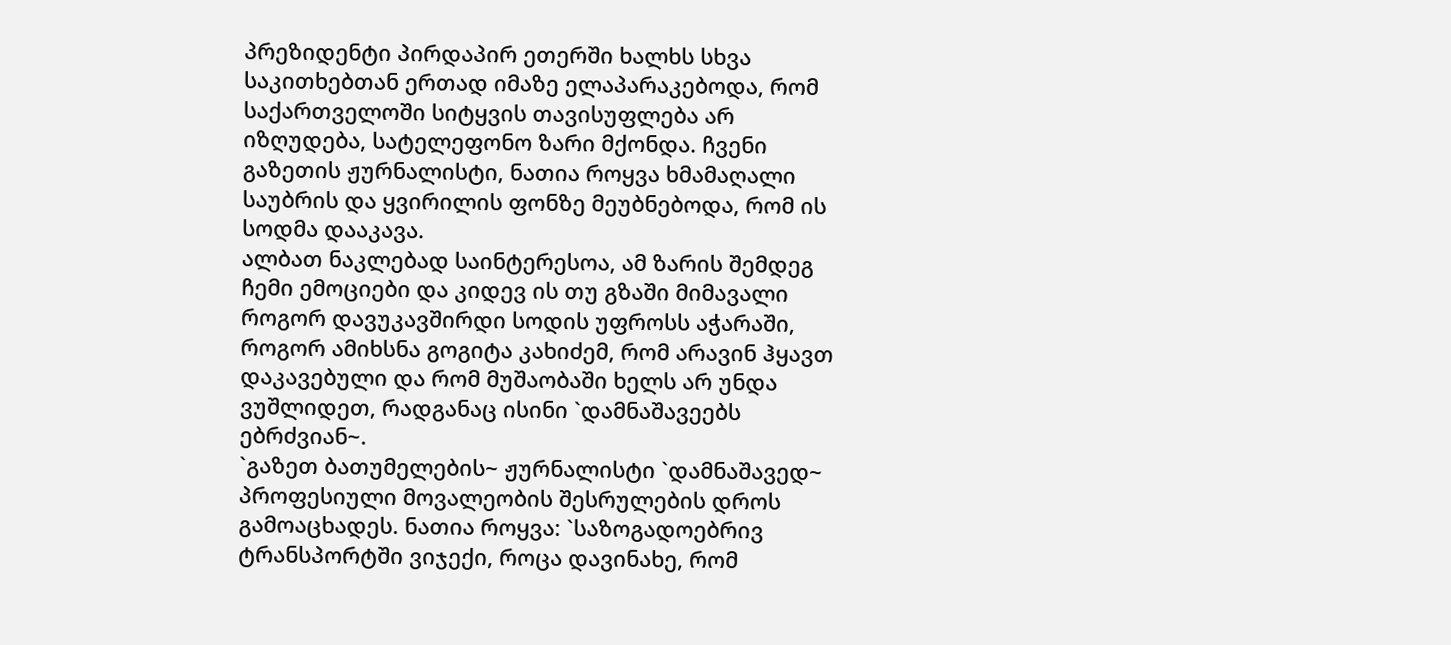პრეზიდენტი პირდაპირ ეთერში ხალხს სხვა საკითხებთან ერთად იმაზე ელაპარაკებოდა, რომ საქართველოში სიტყვის თავისუფლება არ იზღუდება, სატელეფონო ზარი მქონდა. ჩვენი გაზეთის ჟურნალისტი, ნათია როყვა ხმამაღალი საუბრის და ყვირილის ფონზე მეუბნებოდა, რომ ის სოდმა დააკავა.
ალბათ ნაკლებად საინტერესოა, ამ ზარის შემდეგ ჩემი ემოციები და კიდევ ის თუ გზაში მიმავალი როგორ დავუკავშირდი სოდის უფროსს აჭარაში, როგორ ამიხსნა გოგიტა კახიძემ, რომ არავინ ჰყავთ დაკავებული და რომ მუშაობაში ხელს არ უნდა ვუშლიდეთ, რადგანაც ისინი `დამნაშავეებს ებრძვიან~.
`გაზეთ ბათუმელების~ ჟურნალისტი `დამნაშავედ~ პროფესიული მოვალეობის შესრულების დროს გამოაცხადეს. ნათია როყვა: `საზოგადოებრივ ტრანსპორტში ვიჯექი, როცა დავინახე, რომ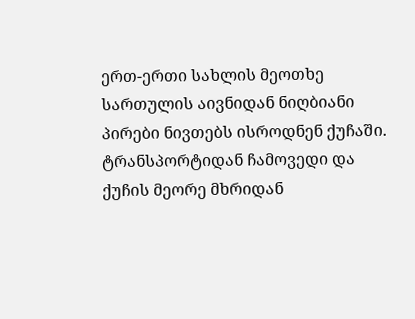ერთ-ერთი სახლის მეოთხე სართულის აივნიდან ნიღბიანი პირები ნივთებს ისროდნენ ქუჩაში. ტრანსპორტიდან ჩამოვედი და ქუჩის მეორე მხრიდან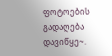ფოტოების გადაღება დავიწყე~.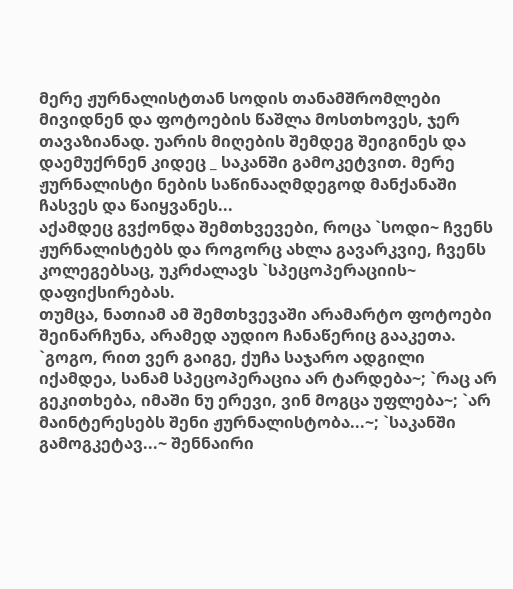მერე ჟურნალისტთან სოდის თანამშრომლები მივიდნენ და ფოტოების წაშლა მოსთხოვეს, ჯერ თავაზიანად. უარის მიღების შემდეგ შეიგინეს და დაემუქრნენ კიდეც _ საკანში გამოკეტვით. მერე ჟურნალისტი ნების საწინააღმდეგოდ მანქანაში ჩასვეს და წაიყვანეს...
აქამდეც გვქონდა შემთხვევები, როცა `სოდი~ ჩვენს ჟურნალისტებს და როგორც ახლა გავარკვიე, ჩვენს კოლეგებსაც, უკრძალავს `სპეცოპერაციის~ დაფიქსირებას.
თუმცა, ნათიამ ამ შემთხვევაში არამარტო ფოტოები შეინარჩუნა, არამედ აუდიო ჩანაწერიც გააკეთა. `გოგო, რით ვერ გაიგე, ქუჩა საჯარო ადგილი იქამდეა, სანამ სპეცოპერაცია არ ტარდება~; `რაც არ გეკითხება, იმაში ნუ ერევი, ვინ მოგცა უფლება~; `არ მაინტერესებს შენი ჟურნალისტობა...~; `საკანში გამოგკეტავ...~ შენნაირი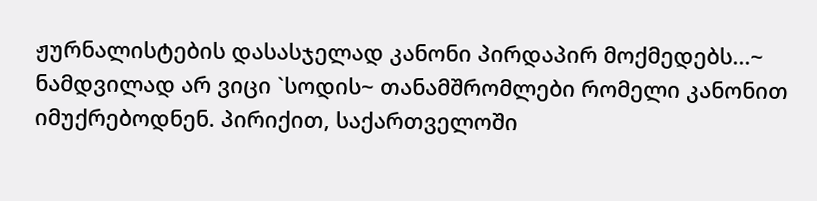ჟურნალისტების დასასჯელად კანონი პირდაპირ მოქმედებს...~
ნამდვილად არ ვიცი `სოდის~ თანამშრომლები რომელი კანონით იმუქრებოდნენ. პირიქით, საქართველოში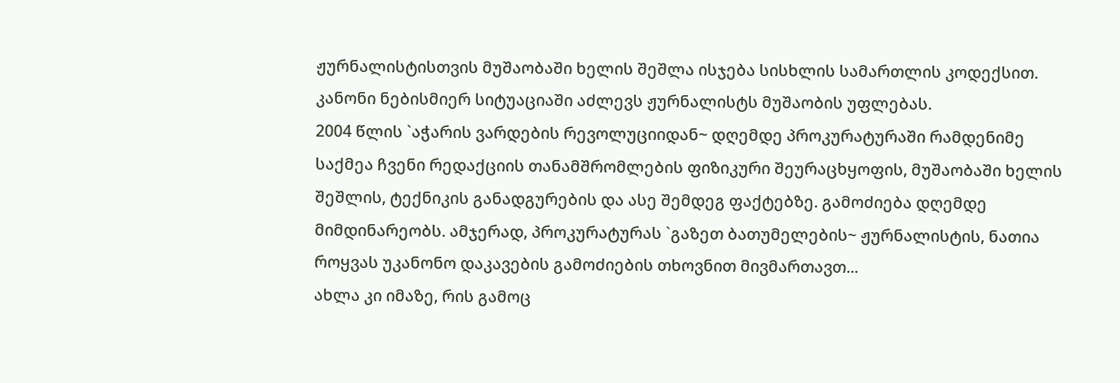ჟურნალისტისთვის მუშაობაში ხელის შეშლა ისჯება სისხლის სამართლის კოდექსით. კანონი ნებისმიერ სიტუაციაში აძლევს ჟურნალისტს მუშაობის უფლებას.
2004 წლის `აჭარის ვარდების რევოლუციიდან~ დღემდე პროკურატურაში რამდენიმე საქმეა ჩვენი რედაქციის თანამშრომლების ფიზიკური შეურაცხყოფის, მუშაობაში ხელის შეშლის, ტექნიკის განადგურების და ასე შემდეგ ფაქტებზე. გამოძიება დღემდე მიმდინარეობს. ამჯერად, პროკურატურას `გაზეთ ბათუმელების~ ჟურნალისტის, ნათია როყვას უკანონო დაკავების გამოძიების თხოვნით მივმართავთ...
ახლა კი იმაზე, რის გამოც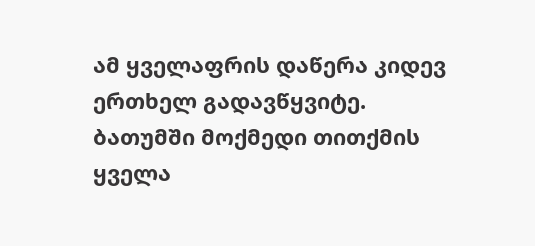ამ ყველაფრის დაწერა კიდევ ერთხელ გადავწყვიტე. ბათუმში მოქმედი თითქმის ყველა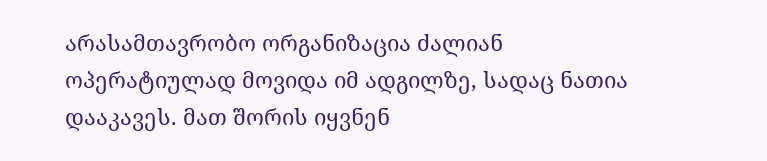არასამთავრობო ორგანიზაცია ძალიან ოპერატიულად მოვიდა იმ ადგილზე, სადაც ნათია დააკავეს. მათ შორის იყვნენ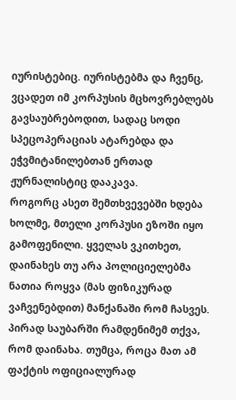იურისტებიც. იურისტებმა და ჩვენც, ვცადეთ იმ კორპუსის მცხოვრებლებს გავსაუბრებოდით, სადაც სოდი სპეცოპერაციას ატარებდა და ეჭვმიტანილებთან ერთად ჟურნალისტიც დააკავა.
როგორც ასეთ შემთხვევებში ხდება ხოლმე, მთელი კორპუსი ეზოში იყო გამოფენილი. ყველას ვკითხეთ, დაინახეს თუ არა პოლიციელებმა ნათია როყვა (მას ფიზიკურად ვაჩვენებდით) მანქანაში რომ ჩასვეს. პირად საუბარში რამდენიმემ თქვა, რომ დაინახა. თუმცა, როცა მათ ამ ფაქტის ოფიციალურად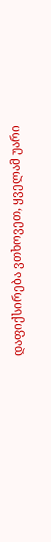დაფიქსირება ვთხოვეთ, ყველამ უარი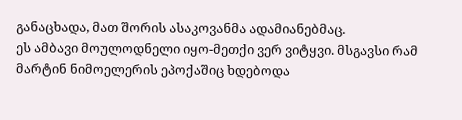განაცხადა, მათ შორის ასაკოვანმა ადამიანებმაც.
ეს ამბავი მოულოდნელი იყო-მეთქი ვერ ვიტყვი. მსგავსი რამ მარტინ ნიმოელერის ეპოქაშიც ხდებოდა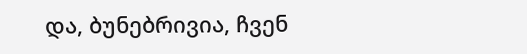და, ბუნებრივია, ჩვენ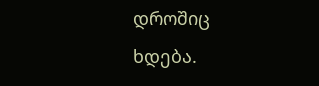დროშიც ხდება.